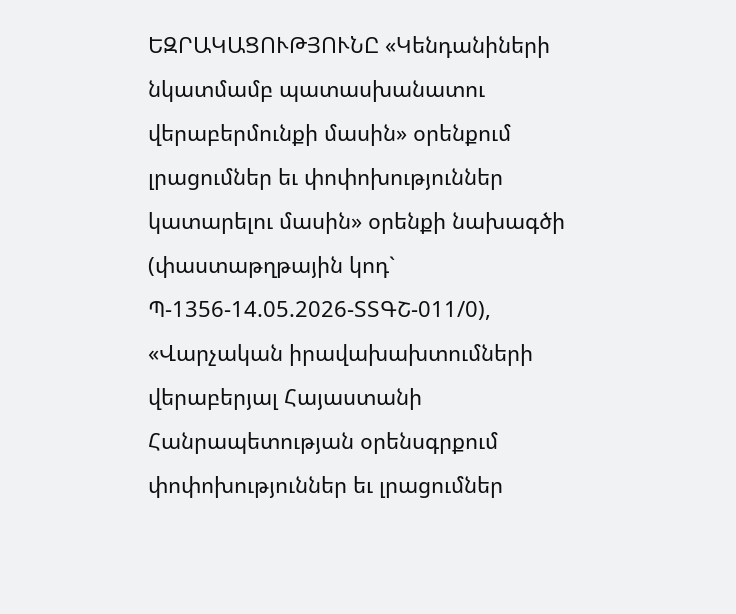ԵԶՐԱԿԱՑՈՒԹՅՈՒՆԸ «Կենդանիների նկատմամբ պատասխանատու վերաբերմունքի մասին» օրենքում լրացումներ եւ փոփոխություններ կատարելու մասին» օրենքի նախագծի (փաստաթղթային կոդ` Պ-1356-14.05.2026-ՏՏԳՇ-011/0), «Վարչական իրավախախտումների վերաբերյալ Հայաստանի Հանրապետության օրենսգրքում փոփոխություններ եւ լրացումներ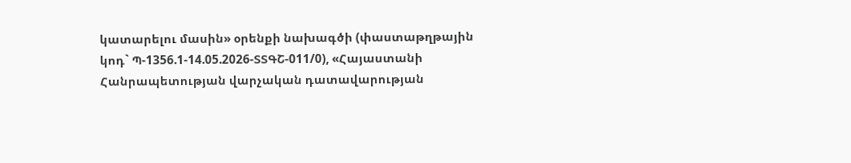կատարելու մասին» օրենքի նախագծի (փաստաթղթային կոդ` Պ-1356.1-14.05.2026-ՏՏԳՇ-011/0), «Հայաստանի Հանրապետության վարչական դատավարության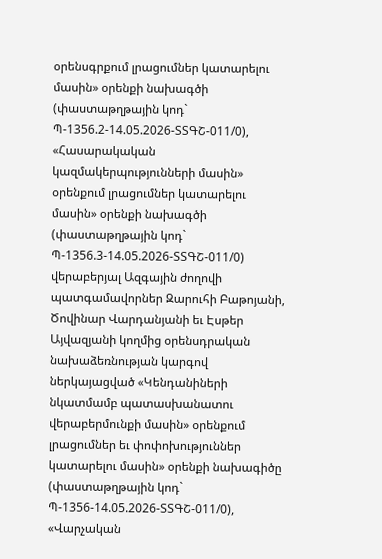օրենսգրքում լրացումներ կատարելու մասին» օրենքի նախագծի (փաստաթղթային կոդ` Պ-1356.2-14.05.2026-ՏՏԳՇ-011/0), «Հասարակական կազմակերպությունների մասին» օրենքում լրացումներ կատարելու մասին» օրենքի նախագծի (փաստաթղթային կոդ` Պ-1356.3-14.05.2026-ՏՏԳՇ-011/0) վերաբերյալ Ազգային ժողովի պատգամավորներ Զարուհի Բաթոյանի, Ծովինար Վարդանյանի եւ Էսթեր Այվազյանի կողմից օրենսդրական նախաձեռնության կարգով ներկայացված «Կենդանիների նկատմամբ պատասխանատու վերաբերմունքի մասին» օրենքում լրացումներ եւ փոփոխություններ կատարելու մասին» օրենքի նախագիծը (փաստաթղթային կոդ` Պ-1356-14.05.2026-ՏՏԳՇ-011/0), «Վարչական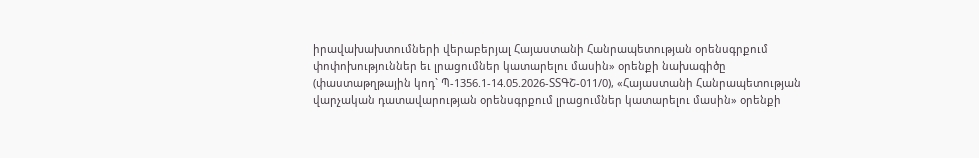իրավախախտումների վերաբերյալ Հայաստանի Հանրապետության օրենսգրքում փոփոխություններ եւ լրացումներ կատարելու մասին» օրենքի նախագիծը (փաստաթղթային կոդ` Պ-1356.1-14.05.2026-ՏՏԳՇ-011/0), «Հայաստանի Հանրապետության վարչական դատավարության օրենսգրքում լրացումներ կատարելու մասին» օրենքի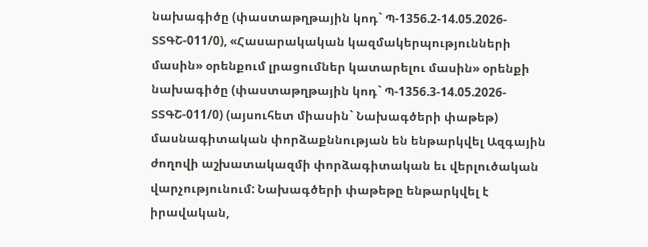նախագիծը (փաստաթղթային կոդ` Պ-1356.2-14.05.2026-ՏՏԳՇ-011/0), «Հասարակական կազմակերպությունների մասին» օրենքում լրացումներ կատարելու մասին» օրենքի նախագիծը (փաստաթղթային կոդ` Պ-1356.3-14.05.2026-ՏՏԳՇ-011/0) (այսուհետ միասին` Նախագծերի փաթեթ) մասնագիտական փորձաքննության են ենթարկվել Ազգային ժողովի աշխատակազմի փորձագիտական եւ վերլուծական վարչությունում: Նախագծերի փաթեթը ենթարկվել է իրավական,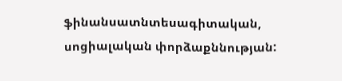ֆինանսատնտեսագիտական, սոցիալական փորձաքննության: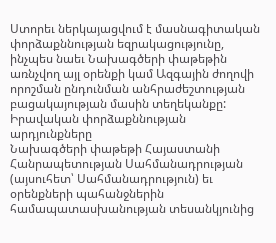Ստորեւ ներկայացվում է մասնագիտական փորձաքննության եզրակացությունը, ինչպես նաեւ Նախագծերի փաթեթին առնչվող այլ օրենքի կամ Ազգային ժողովի որոշման ընդունման անհրաժեշտության բացակայության մասին տեղեկանքը: Իրավական փորձաքննության արդյունքները
Նախագծերի փաթեթի Հայաստանի Հանրապետության Սահմանադրության (այսուհետ՝ Սահմանադրություն) եւ օրենքների պահանջներին համապատասխանության տեսանկյունից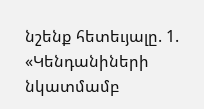նշենք հետեւյալը. 1. «Կենդանիների նկատմամբ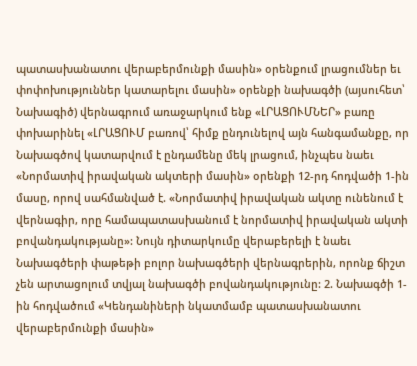պատասխանատու վերաբերմունքի մասին» օրենքում լրացումներ եւ փոփոխություններ կատարելու մասին» օրենքի նախագծի (այսուհետ՝ Նախագիծ) վերնագրում առաջարկում ենք «ԼՐԱՑՈՒՄՆԵՐ» բառը փոխարինել «ԼՐԱՑՈՒՄ բառով՝ հիմք ընդունելով այն հանգամանքը, որ Նախագծով կատարվում է ընդամենը մեկ լրացում, ինչպես նաեւ «Նորմատիվ իրավական ակտերի մասին» օրենքի 12-րդ հոդվածի 1-ին մասը, որով սահմանված է. «Նորմատիվ իրավական ակտը ունենում է վերնագիր, որը համապատասխանում է նորմատիվ իրավական ակտի բովանդակությանը»: Նույն դիտարկումը վերաբերելի է նաեւ Նախագծերի փաթեթի բոլոր նախագծերի վերնագրերին, որոնք ճիշտ չեն արտացոլում տվյալ նախագծի բովանդակությունը: 2. Նախագծի 1-ին հոդվածում «Կենդանիների նկատմամբ պատասխանատու վերաբերմունքի մասին»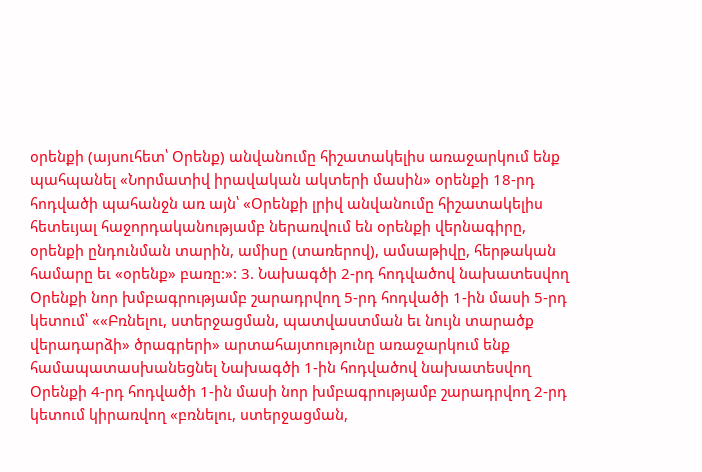օրենքի (այսուհետ՝ Օրենք) անվանումը հիշատակելիս առաջարկում ենք պահպանել «Նորմատիվ իրավական ակտերի մասին» օրենքի 18-րդ հոդվածի պահանջն առ այն՝ «Օրենքի լրիվ անվանումը հիշատակելիս հետեւյալ հաջորդականությամբ ներառվում են օրենքի վերնագիրը, օրենքի ընդունման տարին, ամիսը (տառերով), ամսաթիվը, հերթական համարը եւ «օրենք» բառը:»: 3. Նախագծի 2-րդ հոդվածով նախատեսվող Օրենքի նոր խմբագրությամբ շարադրվող 5-րդ հոդվածի 1-ին մասի 5-րդ կետում՝ ««Բռնելու, ստերջացման, պատվաստման եւ նույն տարածք վերադարձի» ծրագրերի» արտահայտությունը առաջարկում ենք համապատասխանեցնել Նախագծի 1-ին հոդվածով նախատեսվող Օրենքի 4-րդ հոդվածի 1-ին մասի նոր խմբագրությամբ շարադրվող 2-րդ կետում կիրառվող «բռնելու, ստերջացման,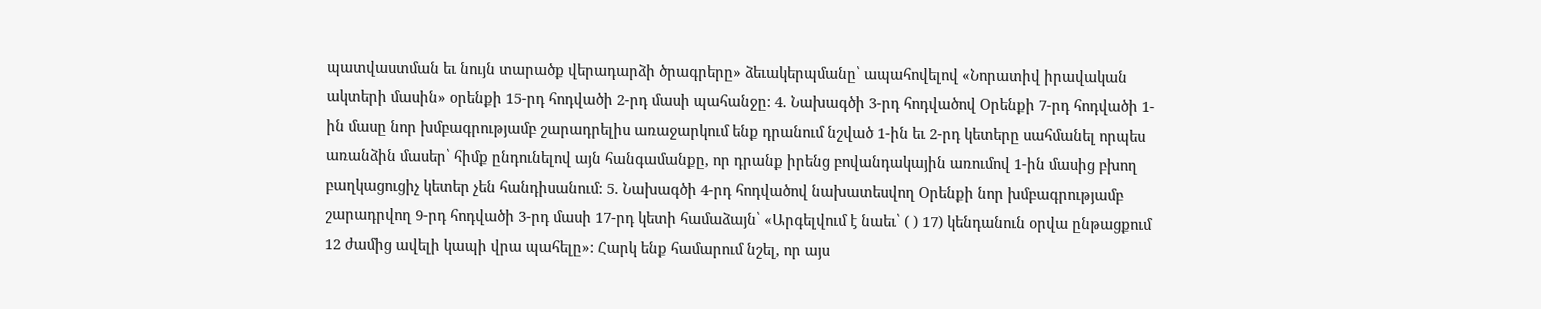պատվաստման եւ նույն տարածք վերադարձի ծրագրերը» ձեւակերպմանը՝ ապահովելով «Նորատիվ իրավական ակտերի մասին» օրենքի 15-րդ հոդվածի 2-րդ մասի պահանջը: 4. Նախագծի 3-րդ հոդվածով Օրենքի 7-րդ հոդվածի 1-ին մասը նոր խմբագրությամբ շարադրելիս առաջարկում ենք դրանում նշված 1-ին եւ 2-րդ կետերը սահմանել որպես առանձին մասեր՝ հիմք ընդունելով այն հանգամանքը, որ դրանք իրենց բովանդակային առումով 1-ին մասից բխող բաղկացուցիչ կետեր չեն հանդիսանում: 5. Նախագծի 4-րդ հոդվածով նախատեսվող Օրենքի նոր խմբագրությամբ շարադրվող 9-րդ հոդվածի 3-րդ մասի 17-րդ կետի համաձայն՝ «Արգելվում է նաեւ՝ ( ) 17) կենդանուն օրվա ընթացքում 12 ժամից ավելի կապի վրա պահելը»: Հարկ ենք համարում նշել, որ այս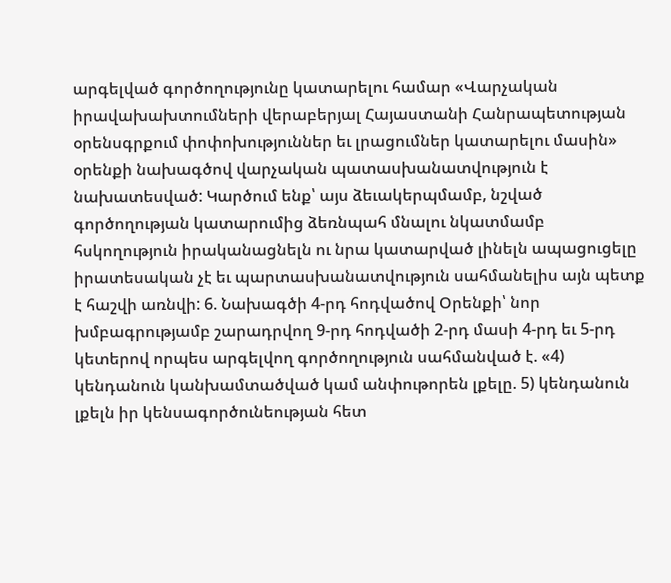արգելված գործողությունը կատարելու համար «Վարչական իրավախախտումների վերաբերյալ Հայաստանի Հանրապետության օրենսգրքում փոփոխություններ եւ լրացումներ կատարելու մասին» օրենքի նախագծով վարչական պատասխանատվություն է նախատեսված: Կարծում ենք՝ այս ձեւակերպմամբ, նշված գործողության կատարումից ձեռնպահ մնալու նկատմամբ հսկողություն իրականացնելն ու նրա կատարված լինելն ապացուցելը իրատեսական չէ եւ պարտասխանատվություն սահմանելիս այն պետք է հաշվի առնվի: 6. Նախագծի 4-րդ հոդվածով Օրենքի՝ նոր խմբագրությամբ շարադրվող 9-րդ հոդվածի 2-րդ մասի 4-րդ եւ 5-րդ կետերով որպես արգելվող գործողություն սահմանված է. «4) կենդանուն կանխամտածված կամ անփութորեն լքելը. 5) կենդանուն լքելն իր կենսագործունեության հետ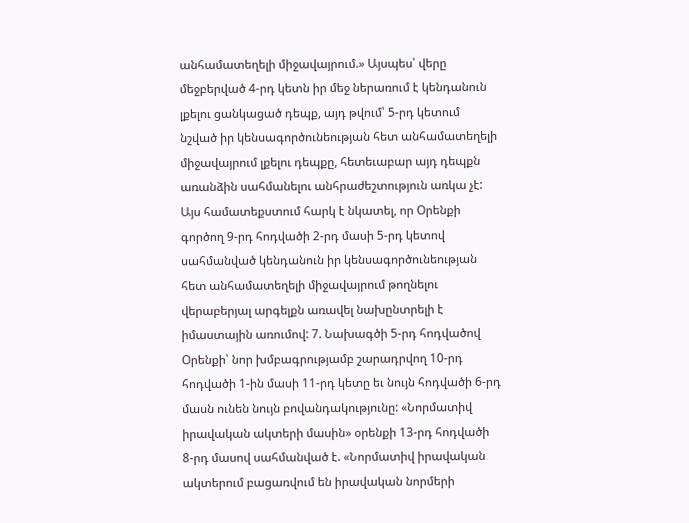անհամատեղելի միջավայրում.» Այսպես՝ վերը մեջբերված 4-րդ կետն իր մեջ ներառում է կենդանուն լքելու ցանկացած դեպք, այդ թվում՝ 5-րդ կետում նշված իր կենսագործունեության հետ անհամատեղելի միջավայրում լքելու դեպքը, հետեւաբար այդ դեպքն առանձին սահմանելու անհրաժեշտություն առկա չէ: Այս համատեքստում հարկ է նկատել, որ Օրենքի գործող 9-րդ հոդվածի 2-րդ մասի 5-րդ կետով սահմանված կենդանուն իր կենսագործունեության հետ անհամատեղելի միջավայրում թողնելու վերաբերյալ արգելքն առավել նախընտրելի է իմաստային առումով: 7. Նախագծի 5-րդ հոդվածով Օրենքի՝ նոր խմբագրությամբ շարադրվող 10-րդ հոդվածի 1-ին մասի 11-րդ կետը եւ նույն հոդվածի 6-րդ մասն ունեն նույն բովանդակությունը: «Նորմատիվ իրավական ակտերի մասին» օրենքի 13-րդ հոդվածի 8-րդ մասով սահմանված է. «Նորմատիվ իրավական ակտերում բացառվում են իրավական նորմերի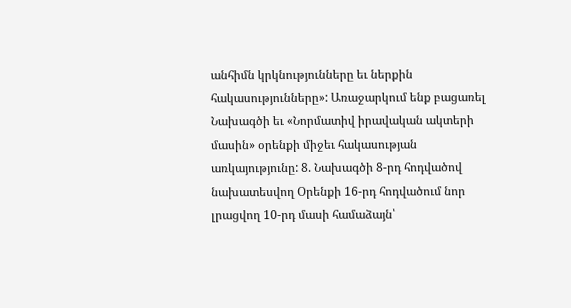անհիմն կրկնությունները եւ ներքին հակասությունները»: Առաջարկում ենք բացառել Նախագծի եւ «Նորմատիվ իրավական ակտերի մասին» օրենքի միջեւ հակասության առկայությունը: 8. Նախագծի 8-րդ հոդվածով նախատեսվող Օրենքի 16-րդ հոդվածում նոր լրացվող 10-րդ մասի համաձայն՝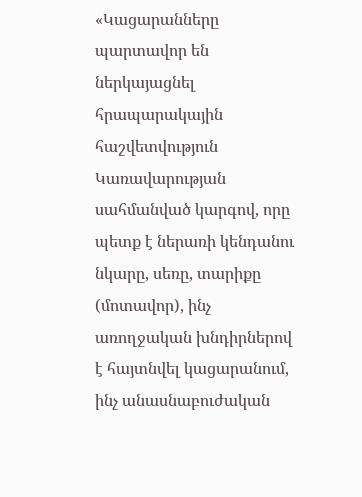«Կացարանները պարտավոր են ներկայացնել հրապարակային հաշվետվություն Կառավարության սահմանված կարգով, որը պետք է ներառի կենդանու նկարը, սեռը, տարիքը (մոտավոր), ինչ առողջական խնդիրներով է հայտնվել կացարանում, ինչ անասնաբուժական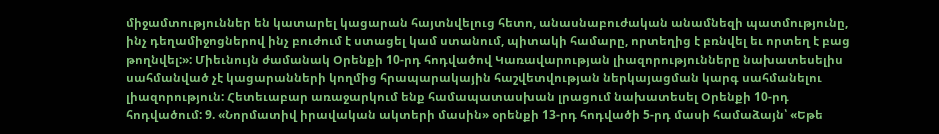միջամտություններ են կատարել կացարան հայտնվելուց հետո, անասնաբուժական անամնեզի պատմությունը, ինչ դեղամիջոցներով ինչ բուժում է ստացել կամ ստանում, պիտակի համարը, որտեղից է բռնվել եւ որտեղ է բաց թողնվել:»: Միեւնույն ժամանակ Օրենքի 10-րդ հոդվածով Կառավարության լիազորությունները նախատեսելիս սահմանված չէ կացարանների կողմից հրապարակային հաշվետվության ներկայացման կարգ սահմանելու լիազորություն: Հետեւաբար առաջարկում ենք համապատասխան լրացում նախատեսել Օրենքի 10-րդ հոդվածում: 9. «Նորմատիվ իրավական ակտերի մասին» օրենքի 13-րդ հոդվածի 5-րդ մասի համաձայն՝ «Եթե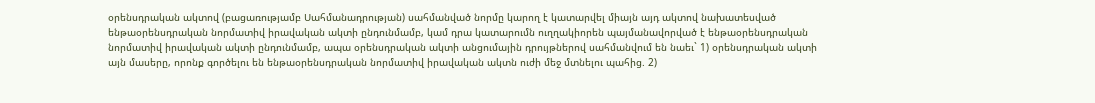օրենսդրական ակտով (բացառությամբ Սահմանադրության) սահմանված նորմը կարող է կատարվել միայն այդ ակտով նախատեսված ենթաօրենսդրական նորմատիվ իրավական ակտի ընդունմամբ, կամ դրա կատարումն ուղղակիորեն պայմանավորված է ենթաօրենսդրական նորմատիվ իրավական ակտի ընդունմամբ, ապա օրենսդրական ակտի անցումային դրույթներով սահմանվում են նաեւ` 1) օրենսդրական ակտի այն մասերը, որոնք գործելու են ենթաօրենսդրական նորմատիվ իրավական ակտն ուժի մեջ մտնելու պահից. 2)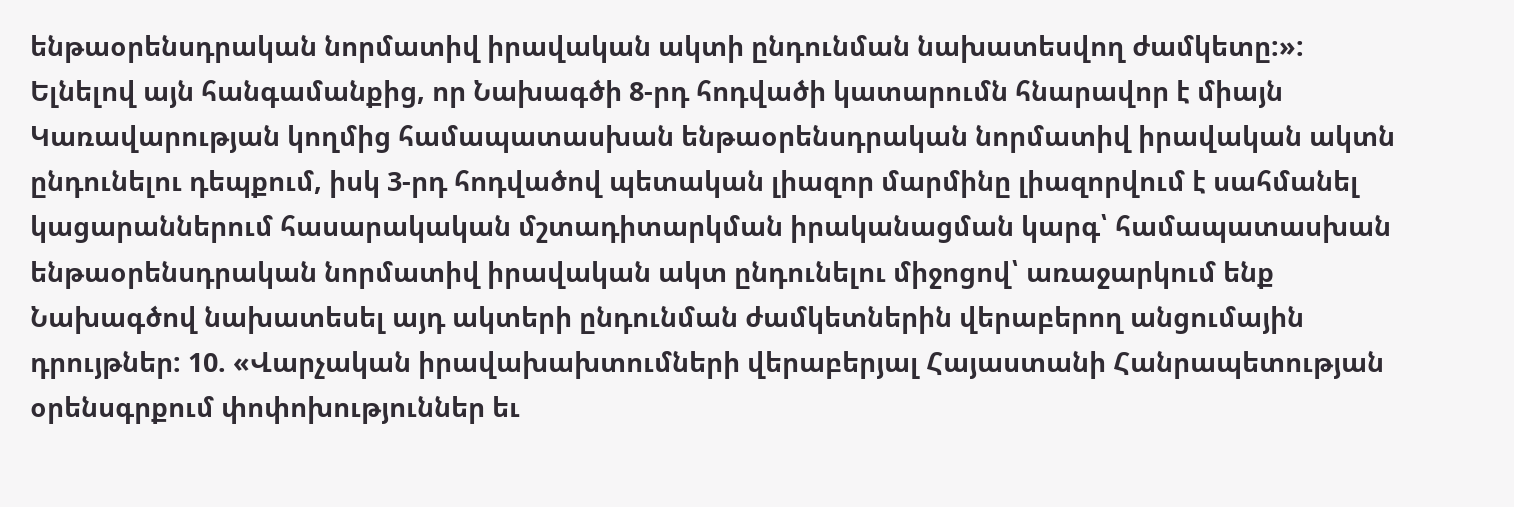ենթաօրենսդրական նորմատիվ իրավական ակտի ընդունման նախատեսվող ժամկետը:»: Ելնելով այն հանգամանքից, որ Նախագծի 8-րդ հոդվածի կատարումն հնարավոր է միայն Կառավարության կողմից համապատասխան ենթաօրենսդրական նորմատիվ իրավական ակտն ընդունելու դեպքում, իսկ 3-րդ հոդվածով պետական լիազոր մարմինը լիազորվում է սահմանել կացարաններում հասարակական մշտադիտարկման իրականացման կարգ՝ համապատասխան ենթաօրենսդրական նորմատիվ իրավական ակտ ընդունելու միջոցով՝ առաջարկում ենք Նախագծով նախատեսել այդ ակտերի ընդունման ժամկետներին վերաբերող անցումային դրույթներ: 10. «Վարչական իրավախախտումների վերաբերյալ Հայաստանի Հանրապետության օրենսգրքում փոփոխություններ եւ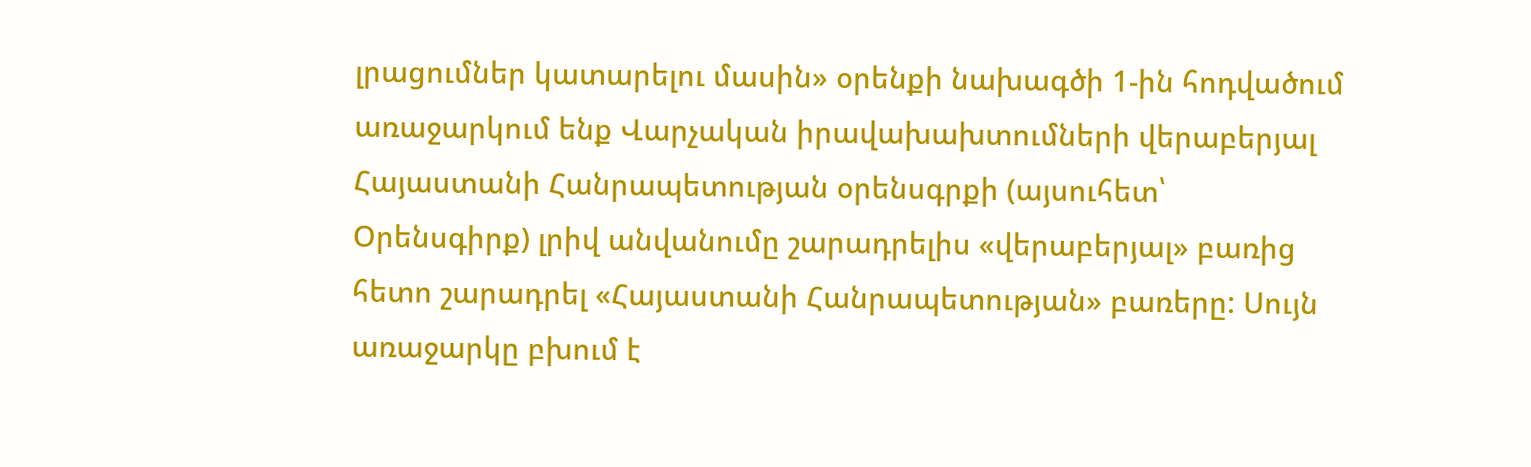լրացումներ կատարելու մասին» օրենքի նախագծի 1-ին հոդվածում առաջարկում ենք Վարչական իրավախախտումների վերաբերյալ Հայաստանի Հանրապետության օրենսգրքի (այսուհետ՝ Օրենսգիրք) լրիվ անվանումը շարադրելիս «վերաբերյալ» բառից հետո շարադրել «Հայաստանի Հանրապետության» բառերը: Սույն առաջարկը բխում է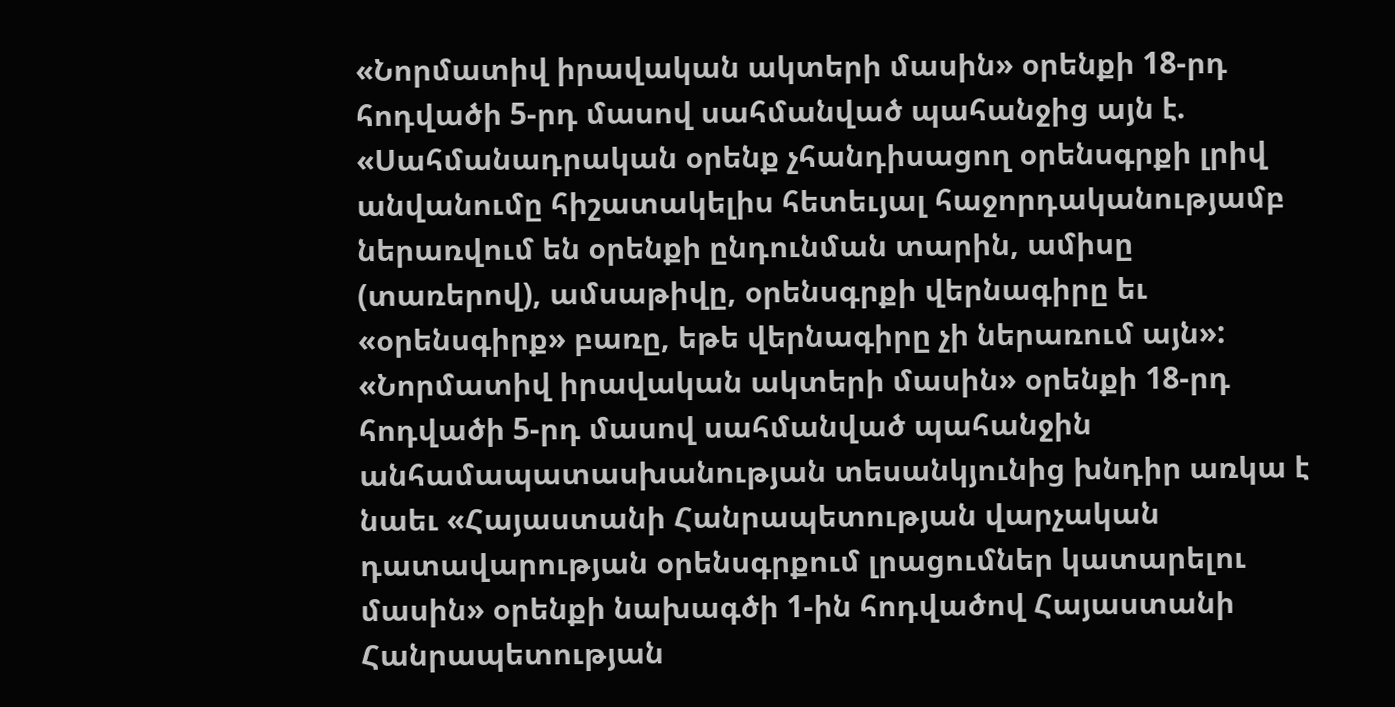«Նորմատիվ իրավական ակտերի մասին» օրենքի 18-րդ հոդվածի 5-րդ մասով սահմանված պահանջից այն է. «Սահմանադրական օրենք չհանդիսացող օրենսգրքի լրիվ անվանումը հիշատակելիս հետեւյալ հաջորդականությամբ ներառվում են օրենքի ընդունման տարին, ամիսը (տառերով), ամսաթիվը, օրենսգրքի վերնագիրը եւ «օրենսգիրք» բառը, եթե վերնագիրը չի ներառում այն»: «Նորմատիվ իրավական ակտերի մասին» օրենքի 18-րդ հոդվածի 5-րդ մասով սահմանված պահանջին անհամապատասխանության տեսանկյունից խնդիր առկա է նաեւ «Հայաստանի Հանրապետության վարչական դատավարության օրենսգրքում լրացումներ կատարելու մասին» օրենքի նախագծի 1-ին հոդվածով Հայաստանի Հանրապետության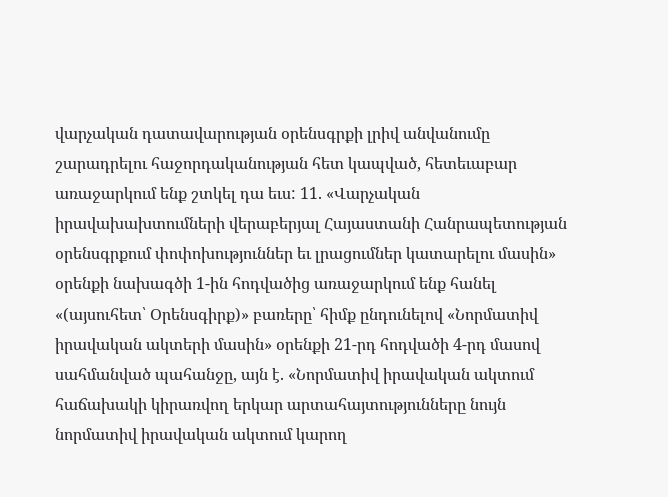վարչական դատավարության օրենսգրքի լրիվ անվանումը շարադրելու հաջորդականության հետ կապված, հետեւաբար առաջարկում ենք շտկել դա եւս: 11. «Վարչական իրավախախտումների վերաբերյալ Հայաստանի Հանրապետության օրենսգրքում փոփոխություններ եւ լրացումներ կատարելու մասին» օրենքի նախագծի 1-ին հոդվածից առաջարկում ենք հանել «(այսուհետ՝ Օրենսգիրք)» բառերը՝ հիմք ընդունելով «Նորմատիվ իրավական ակտերի մասին» օրենքի 21-րդ հոդվածի 4-րդ մասով սահմանված պահանջը, այն է. «Նորմատիվ իրավական ակտում հաճախակի կիրառվող երկար արտահայտությունները նույն նորմատիվ իրավական ակտում կարող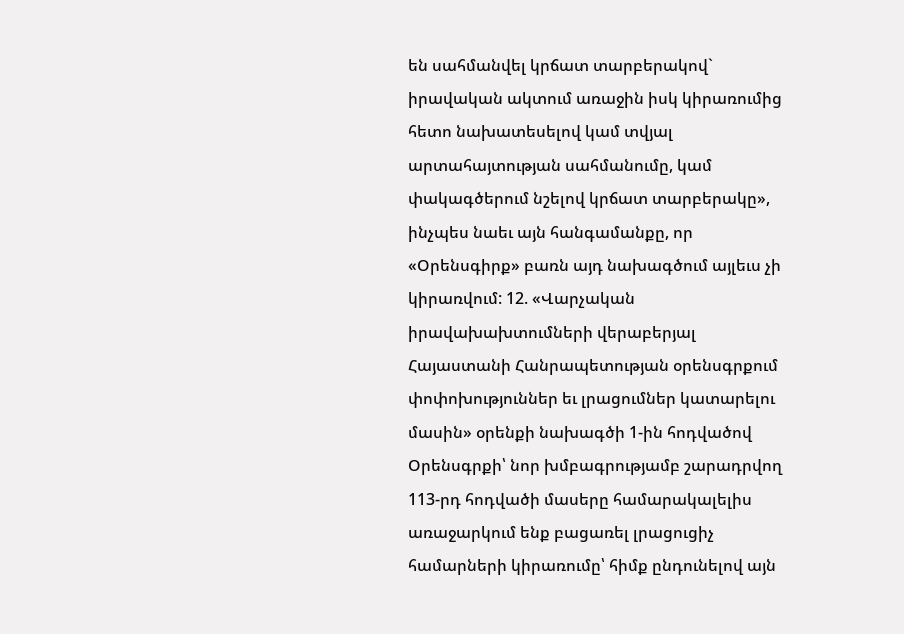են սահմանվել կրճատ տարբերակով` իրավական ակտում առաջին իսկ կիրառումից հետո նախատեսելով կամ տվյալ արտահայտության սահմանումը, կամ փակագծերում նշելով կրճատ տարբերակը», ինչպես նաեւ այն հանգամանքը, որ «Օրենսգիրք» բառն այդ նախագծում այլեւս չի կիրառվում: 12. «Վարչական իրավախախտումների վերաբերյալ Հայաստանի Հանրապետության օրենսգրքում փոփոխություններ եւ լրացումներ կատարելու մասին» օրենքի նախագծի 1-ին հոդվածով Օրենսգրքի՝ նոր խմբագրությամբ շարադրվող 113-րդ հոդվածի մասերը համարակալելիս առաջարկում ենք բացառել լրացուցիչ համարների կիրառումը՝ հիմք ընդունելով այն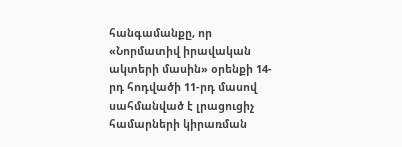հանգամանքը, որ «Նորմատիվ իրավական ակտերի մասին» օրենքի 14-րդ հոդվածի 11-րդ մասով սահմանված է լրացուցիչ համարների կիրառման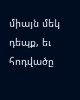միայն մեկ դեպք, եւ հոդվածը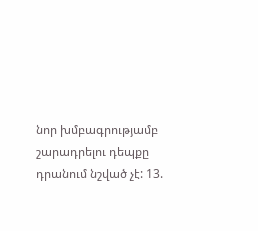նոր խմբագրությամբ շարադրելու դեպքը դրանում նշված չէ: 13.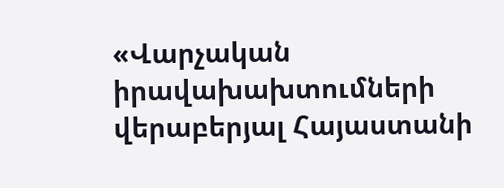«Վարչական իրավախախտումների վերաբերյալ Հայաստանի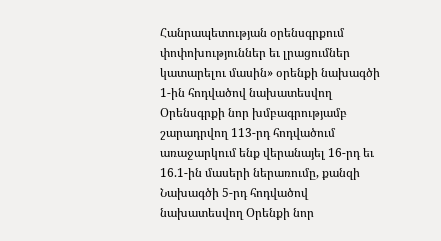Հանրապետության օրենսգրքում փոփոխություններ եւ լրացումներ կատարելու մասին» օրենքի նախագծի 1-ին հոդվածով նախատեսվող Օրենսգրքի նոր խմբագրությամբ շարադրվող 113-րդ հոդվածում առաջարկում ենք վերանայել 16-րդ եւ 16.1-ին մասերի ներառումը, քանզի Նախագծի 5-րդ հոդվածով նախատեսվող Օրենքի նոր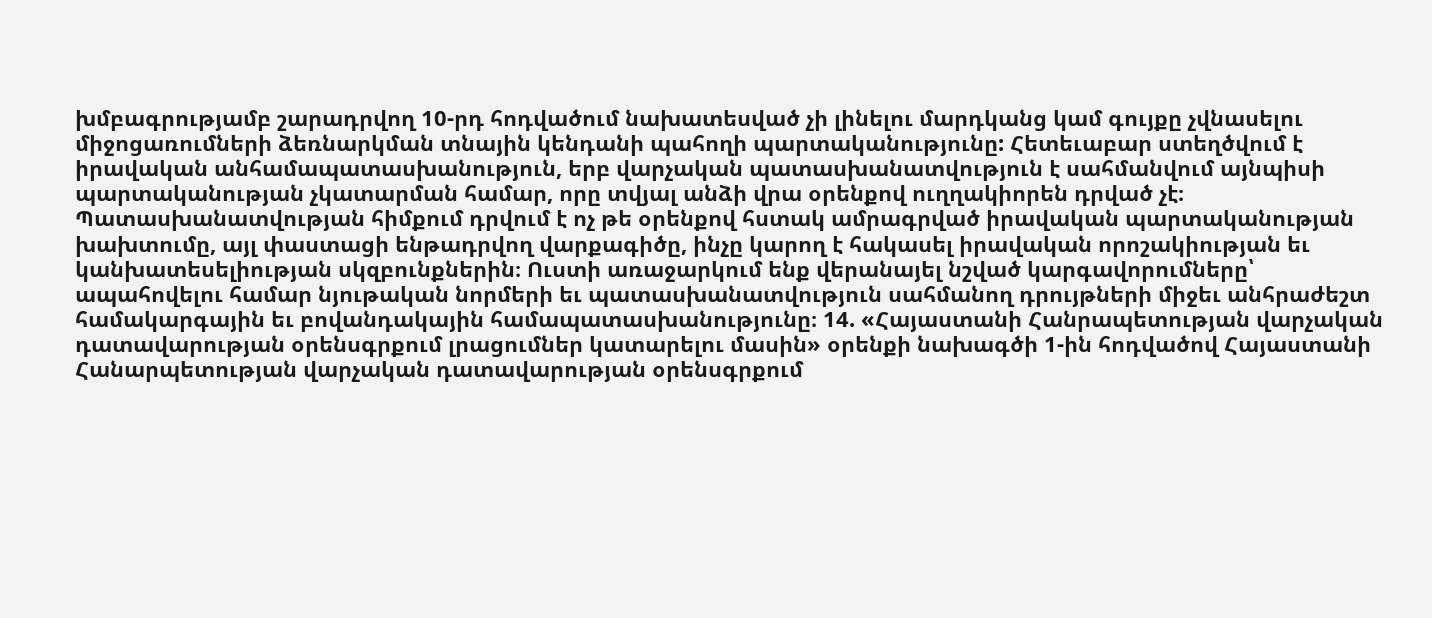խմբագրությամբ շարադրվող 10-րդ հոդվածում նախատեսված չի լինելու մարդկանց կամ գույքը չվնասելու միջոցառումների ձեռնարկման տնային կենդանի պահողի պարտականությունը: Հետեւաբար ստեղծվում է իրավական անհամապատասխանություն, երբ վարչական պատասխանատվություն է սահմանվում այնպիսի պարտականության չկատարման համար, որը տվյալ անձի վրա օրենքով ուղղակիորեն դրված չէ։ Պատասխանատվության հիմքում դրվում է ոչ թե օրենքով հստակ ամրագրված իրավական պարտականության խախտումը, այլ փաստացի ենթադրվող վարքագիծը, ինչը կարող է հակասել իրավական որոշակիության եւ կանխատեսելիության սկզբունքներին։ Ուստի առաջարկում ենք վերանայել նշված կարգավորումները՝ ապահովելու համար նյութական նորմերի եւ պատասխանատվություն սահմանող դրույթների միջեւ անհրաժեշտ համակարգային եւ բովանդակային համապատասխանությունը։ 14. «Հայաստանի Հանրապետության վարչական դատավարության օրենսգրքում լրացումներ կատարելու մասին» օրենքի նախագծի 1-ին հոդվածով Հայաստանի Հանարպետության վարչական դատավարության օրենսգրքում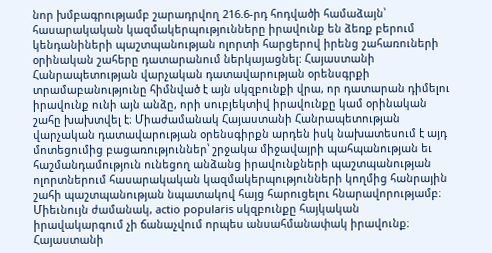նոր խմբագրությամբ շարադրվող 216.6-րդ հոդվածի համաձայն՝ հասարակական կազմակերպությունները իրավունք են ձեռք բերում կենդանիների պաշտպանության ոլորտի հարցերով իրենց շահառուների օրինական շահերը դատարանում ներկայացնել: Հայաստանի Հանրապետության վարչական դատավարության օրենսգրքի տրամաբանությունը հիմնված է այն սկզբունքի վրա, որ դատարան դիմելու իրավունք ունի այն անձը, որի սուբյեկտիվ իրավունքը կամ օրինական շահը խախտվել է։ Միաժամանակ Հայաստանի Հանրապետության վարչական դատավարության օրենսգիրքն արդեն իսկ նախատեսում է այդ մոտեցումից բացառություններ՝ շրջակա միջավայրի պահպանության եւ հաշմանդամություն ունեցող անձանց իրավունքների պաշտպանության ոլորտներում հասարակական կազմակերպությունների կողմից հանրային շահի պաշտպանության նպատակով հայց հարուցելու հնարավորությամբ։ Միեւնույն ժամանակ, actio popularis սկզբունքը հայկական իրավակարգում չի ճանաչվում որպես անսահմանափակ իրավունք։ Հայաստանի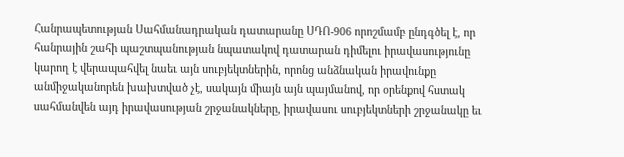Հանրապետության Սահմանադրական դատարանը ՍԴՈ-906 որոշմամբ ընդգծել է, որ հանրային շահի պաշտպանության նպատակով դատարան դիմելու իրավասությունը կարող է վերապահվել նաեւ այն սուբյեկտներին, որոնց անձնական իրավունքը անմիջականորեն խախտված չէ, սակայն միայն այն պայմանով, որ օրենքով հստակ սահմանվեն այդ իրավասության շրջանակները, իրավասու սուբյեկտների շրջանակը եւ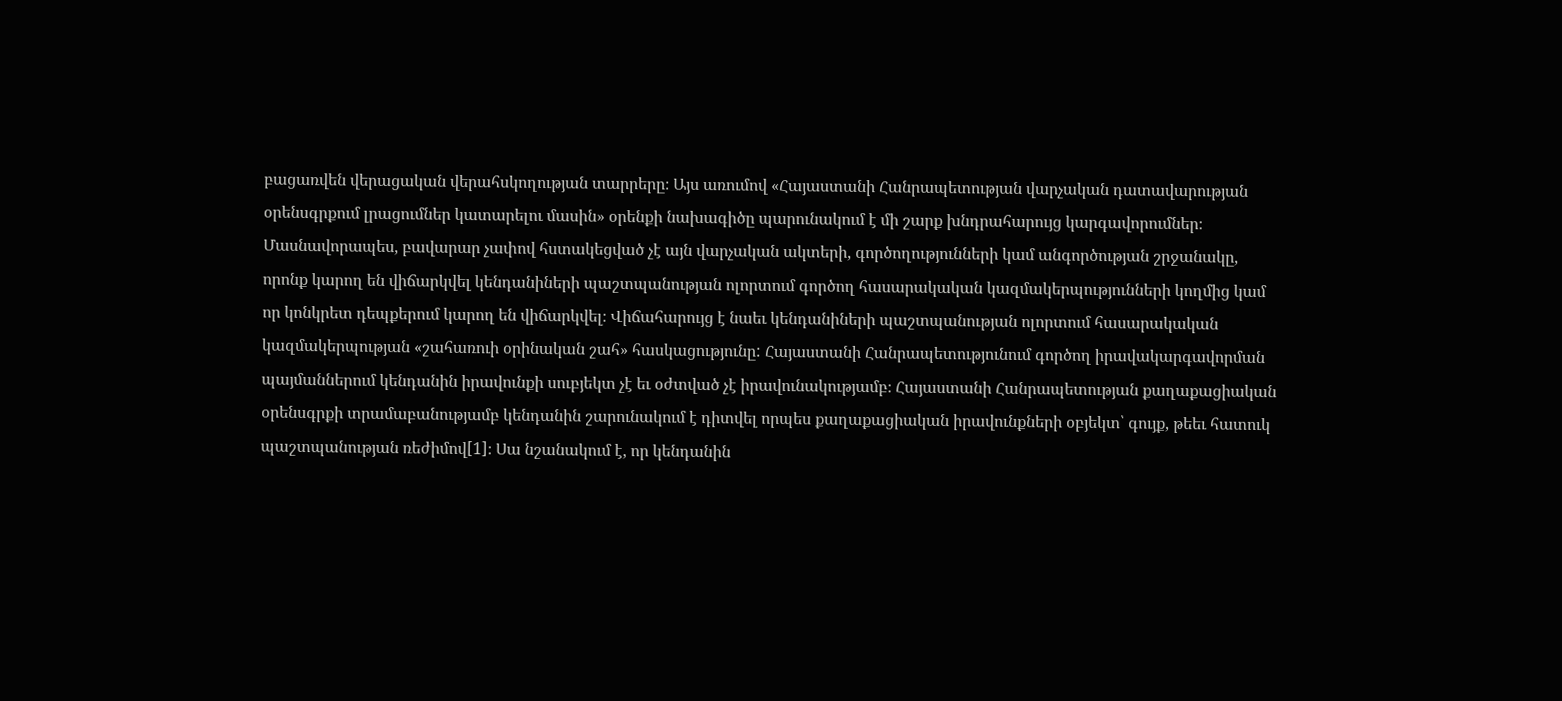բացառվեն վերացական վերահսկողության տարրերը։ Այս առումով «Հայաստանի Հանրապետության վարչական դատավարության օրենսգրքում լրացումներ կատարելու մասին» օրենքի նախագիծը պարունակում է մի շարք խնդրահարույց կարգավորումներ։ Մասնավորապես, բավարար չափով հստակեցված չէ այն վարչական ակտերի, գործողությունների կամ անգործության շրջանակը, որոնք կարող են վիճարկվել կենդանիների պաշտպանության ոլորտում գործող հասարակական կազմակերպությունների կողմից կամ որ կոնկրետ դեպքերում կարող են վիճարկվել։ Վիճահարույց է նաեւ կենդանիների պաշտպանության ոլորտում հասարակական կազմակերպության «շահառուի օրինական շահ» հասկացությունը: Հայաստանի Հանրապետությունում գործող իրավակարգավորման պայմաններում կենդանին իրավունքի սուբյեկտ չէ եւ օժտված չէ իրավունակությամբ։ Հայաստանի Հանրապետության քաղաքացիական օրենսգրքի տրամաբանությամբ կենդանին շարունակում է դիտվել որպես քաղաքացիական իրավունքների օբյեկտ՝ գույք, թեեւ հատուկ պաշտպանության ռեժիմով[1]։ Սա նշանակում է, որ կենդանին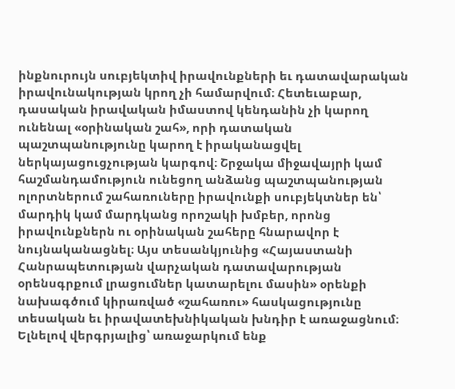ինքնուրույն սուբյեկտիվ իրավունքների եւ դատավարական իրավունակության կրող չի համարվում։ Հետեւաբար, դասական իրավական իմաստով կենդանին չի կարող ունենալ «օրինական շահ», որի դատական պաշտպանությունը կարող է իրականացվել ներկայացուցչության կարգով։ Շրջակա միջավայրի կամ հաշմանդամություն ունեցող անձանց պաշտպանության ոլորտներում շահառուները իրավունքի սուբյեկտներ են՝ մարդիկ կամ մարդկանց որոշակի խմբեր, որոնց իրավունքներն ու օրինական շահերը հնարավոր է նույնականացնել։ Այս տեսանկյունից «Հայաստանի Հանրապետության վարչական դատավարության օրենսգրքում լրացումներ կատարելու մասին» օրենքի նախագծում կիրառված «շահառու» հասկացությունը տեսական եւ իրավատեխնիկական խնդիր է առաջացնում։ Ելնելով վերգրյալից՝ առաջարկում ենք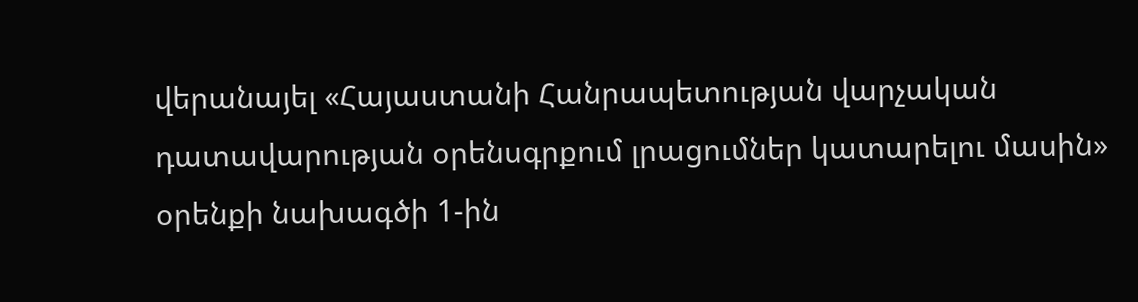վերանայել «Հայաստանի Հանրապետության վարչական դատավարության օրենսգրքում լրացումներ կատարելու մասին» օրենքի նախագծի 1-ին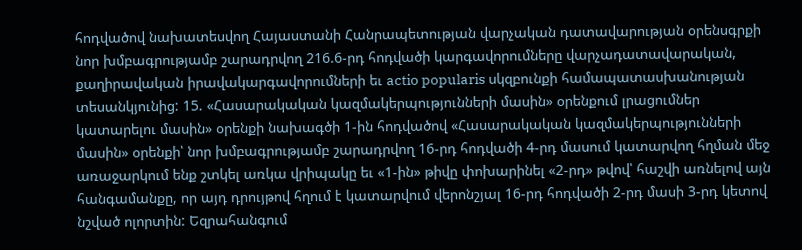հոդվածով նախատեսվող Հայաստանի Հանրապետության վարչական դատավարության օրենսգրքի նոր խմբագրությամբ շարադրվող 216.6-րդ հոդվածի կարգավորումները վարչադատավարական, քաղիրավական իրավակարգավորումների եւ actio popularis սկզբունքի համապատասխանության տեսանկյունից: 15. «Հասարակական կազմակերպությունների մասին» օրենքում լրացումներ կատարելու մասին» օրենքի նախագծի 1-ին հոդվածով «Հասարակական կազմակերպությունների մասին» օրենքի՝ նոր խմբագրությամբ շարադրվող 16-րդ հոդվածի 4-րդ մասում կատարվող հղման մեջ առաջարկում ենք շտկել առկա վրիպակը եւ «1-ին» թիվը փոխարինել «2-րդ» թվով՝ հաշվի առնելով այն հանգամանքը, որ այդ դրույթով հղում է կատարվում վերոնշյալ 16-րդ հոդվածի 2-րդ մասի 3-րդ կետով նշված ոլորտին: Եզրահանգում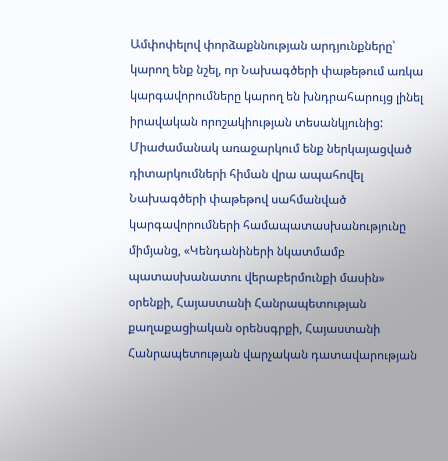Ամփոփելով փորձաքննության արդյունքները՝ կարող ենք նշել, որ Նախագծերի փաթեթում առկա կարգավորումները կարող են խնդրահարույց լինել իրավական որոշակիության տեսանկյունից: Միաժամանակ առաջարկում ենք ներկայացված դիտարկումների հիման վրա ապահովել Նախագծերի փաթեթով սահմանված կարգավորումների համապատասխանությունը միմյանց, «Կենդանիների նկատմամբ պատասխանատու վերաբերմունքի մասին» օրենքի, Հայաստանի Հանրապետության քաղաքացիական օրենսգրքի, Հայաստանի Հանրապետության վարչական դատավարության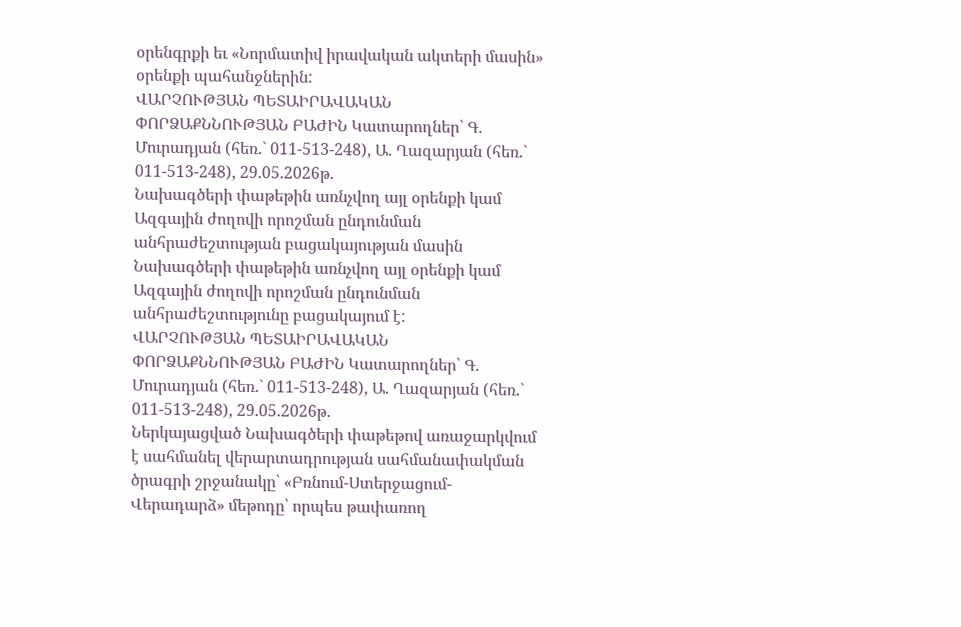օրենգրքի եւ «Նորմատիվ իրավական ակտերի մասին» օրենքի պահանջներին:
ՎԱՐՉՈՒԹՅԱՆ ՊԵՏԱԻՐԱՎԱԿԱՆ ՓՈՐՁԱՔՆՆՈՒԹՅԱՆ ԲԱԺԻՆ Կատարողներ՝ Գ. Մուրադյան (հեռ.` 011-513-248), Ա. Ղազարյան (հեռ.` 011-513-248), 29.05.2026թ.
Նախագծերի փաթեթին առնչվող այլ օրենքի կամ Ազգային ժողովի որոշման ընդունման անհրաժեշտության բացակայության մասին Նախագծերի փաթեթին առնչվող այլ օրենքի կամ Ազգային ժողովի որոշման ընդունման անհրաժեշտությունը բացակայում է:
ՎԱՐՉՈՒԹՅԱՆ ՊԵՏԱԻՐԱՎԱԿԱՆ ՓՈՐՁԱՔՆՆՈՒԹՅԱՆ ԲԱԺԻՆ Կատարողներ՝ Գ. Մուրադյան (հեռ.` 011-513-248), Ա. Ղազարյան (հեռ.` 011-513-248), 29.05.2026թ.
Ներկայացված Նախագծերի փաթեթով առաջարկվում է սահմանել վերարտադրության սահմանափակման ծրագրի շրջանակը՝ «Բռնում-Ստերջացում-Վերադարձ» մեթոդը՝ որպես թափառող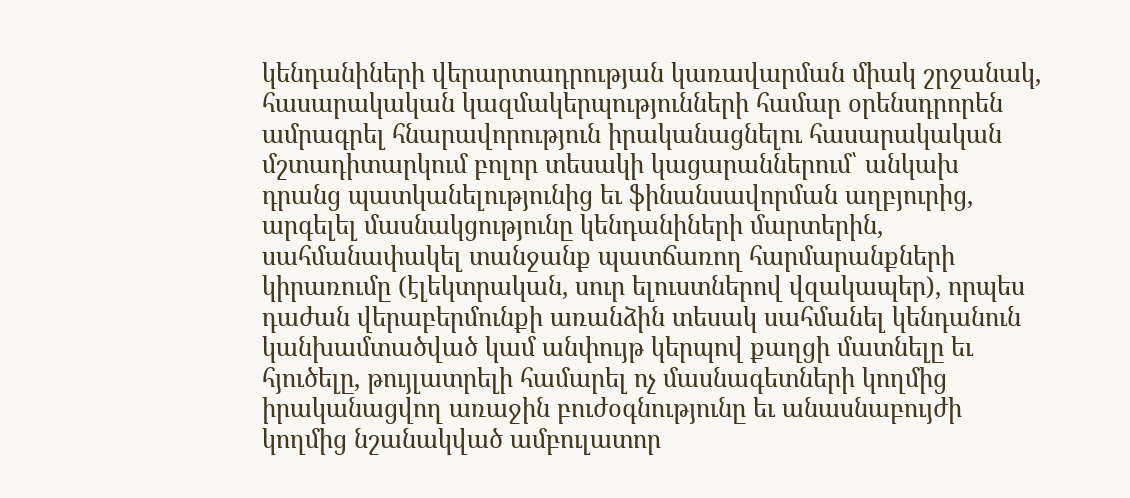կենդանիների վերարտադրության կառավարման միակ շրջանակ, հասարակական կազմակերպությունների համար օրենսդրորեն ամրագրել հնարավորություն իրականացնելու հասարակական մշտադիտարկում բոլոր տեսակի կացարաններում՝ անկախ դրանց պատկանելությունից եւ ֆինանսավորման աղբյուրից, արգելել մասնակցությունը կենդանիների մարտերին, սահմանափակել տանջանք պատճառող հարմարանքների կիրառումը (էլեկտրական, սուր ելուստներով վզակապեր), որպես դաժան վերաբերմունքի առանձին տեսակ սահմանել կենդանուն կանխամտածված կամ անփույթ կերպով քաղցի մատնելը եւ հյուծելը, թույլատրելի համարել ոչ մասնագետների կողմից իրականացվող առաջին բուժօգնությունը եւ անասնաբույժի կողմից նշանակված ամբուլատոր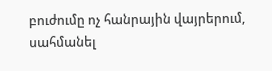բուժումը ոչ հանրային վայրերում, սահմանել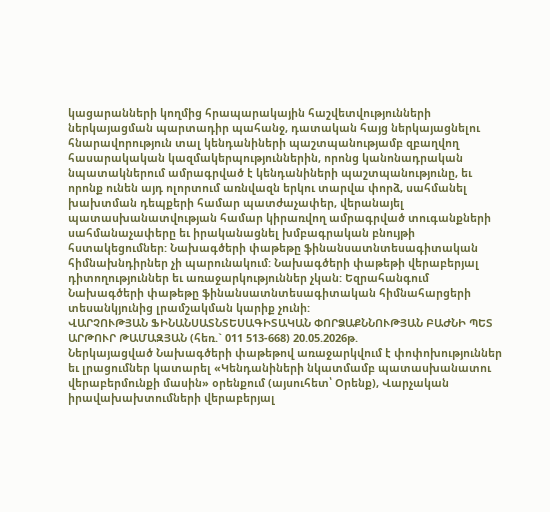կացարանների կողմից հրապարակային հաշվետվությունների ներկայացման պարտադիր պահանջ, դատական հայց ներկայացնելու հնարավորություն տալ կենդանիների պաշտպանությամբ զբաղվող հասարակական կազմակերպություններին, որոնց կանոնադրական նպատակներում ամրագրված է կենդանիների պաշտպանությունը, եւ որոնք ունեն այդ ոլորտում առնվազն երկու տարվա փորձ, սահմանել խախտման դեպքերի համար պատժաչափեր, վերանայել պատասխանատվության համար կիրառվող ամրագրված տուգանքների սահմանաչափերը եւ իրականացնել խմբագրական բնույթի հստակեցումներ: Նախագծերի փաթեթը ֆինանսատնտեսագիտական հիմնախնդիրներ չի պարունակում: Նախագծերի փաթեթի վերաբերյալ դիտողություններ եւ առաջարկություններ չկան: Եզրահանգում
Նախագծերի փաթեթը ֆինանսատնտեսագիտական հիմնահարցերի տեսանկյունից լրամշակման կարիք չունի:
ՎԱՐՉՈՒԹՅԱՆ ՖԻՆԱՆՍԱՏՆՏԵՍԱԳԻՏԱԿԱՆ ՓՈՐՁԱՔՆՆՈՒԹՅԱՆ ԲԱԺՆԻ ՊԵՏ ԱՐԹՈՒՐ ԹԱՄԱԶՅԱՆ (հեռ.` 011 513-668) 20.05.2026թ.
Ներկայացված Նախագծերի փաթեթով առաջարկվում է փոփոխություններ եւ լրացումներ կատարել «Կենդանիների նկատմամբ պատասխանատու վերաբերմունքի մասին» օրենքում (այսուհետ՝ Օրենք), Վարչական իրավախախտումների վերաբերյալ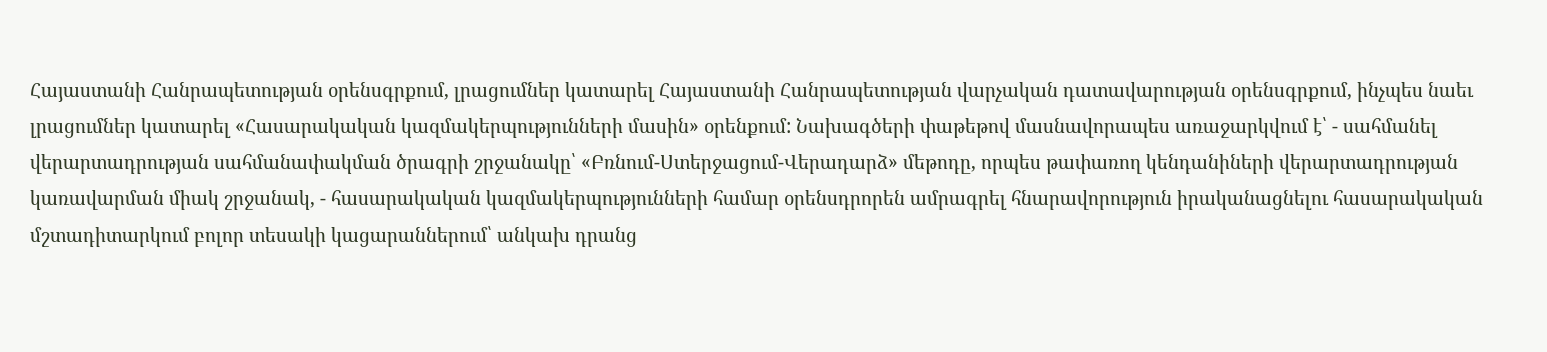Հայաստանի Հանրապետության օրենսգրքում, լրացումներ կատարել Հայաստանի Հանրապետության վարչական դատավարության օրենսգրքում, ինչպես նաեւ լրացումներ կատարել «Հասարակական կազմակերպությունների մասին» օրենքում: Նախագծերի փաթեթով մասնավորապես առաջարկվում է՝ - սահմանել վերարտադրության սահմանափակման ծրագրի շրջանակը՝ «Բռնում-Ստերջացում-Վերադարձ» մեթոդը, որպես թափառող կենդանիների վերարտադրության կառավարման միակ շրջանակ, - հասարակական կազմակերպությունների համար օրենսդրորեն ամրագրել հնարավորություն իրականացնելու հասարակական մշտադիտարկում բոլոր տեսակի կացարաններում՝ անկախ դրանց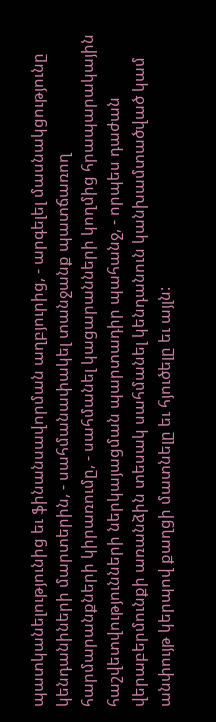պատկանելությունից եւ ֆինանսավորման աղբյուրից, - արգելել մասնակցությունը կենդանիների մարտերին, - սահմանափակել տանջանք պատճառող հարմարանքների կիրառումը, - սահմանել կացարանների կողմից հրապարակային հաշվետվությունների ներկայացման պարտադիր պահանջ, - որպես դաժան վերաբերմունքի առանձին տեսակ սահմանել կենդանուն կանխամտածված կամ անփույթ կերպով քաղցի մատնելը եւ հյուծելը եւ այլն: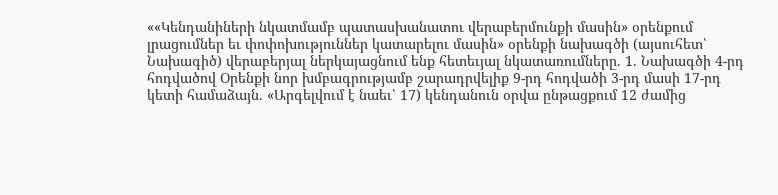««Կենդանիների նկատմամբ պատասխանատու վերաբերմունքի մասին» օրենքում լրացումներ եւ փոփոխություններ կատարելու մասին» օրենքի նախագծի (այսուհետ՝ Նախագիծ) վերաբերյալ ներկայացնում ենք հետեւյալ նկատառումները. 1. Նախագծի 4-րդ հոդվածով Օրենքի նոր խմբագրությամբ շարադրվելիք 9-րդ հոդվածի 3-րդ մասի 17-րդ կետի համաձայն. «Արգելվում է նաեւ՝ 17) կենդանուն օրվա ընթացքում 12 ժամից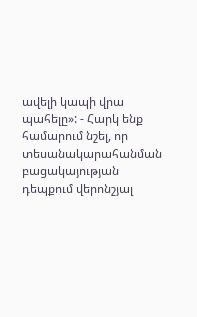ավելի կապի վրա պահելը»: - Հարկ ենք համարում նշել, որ տեսանակարահանման բացակայության դեպքում վերոնշյալ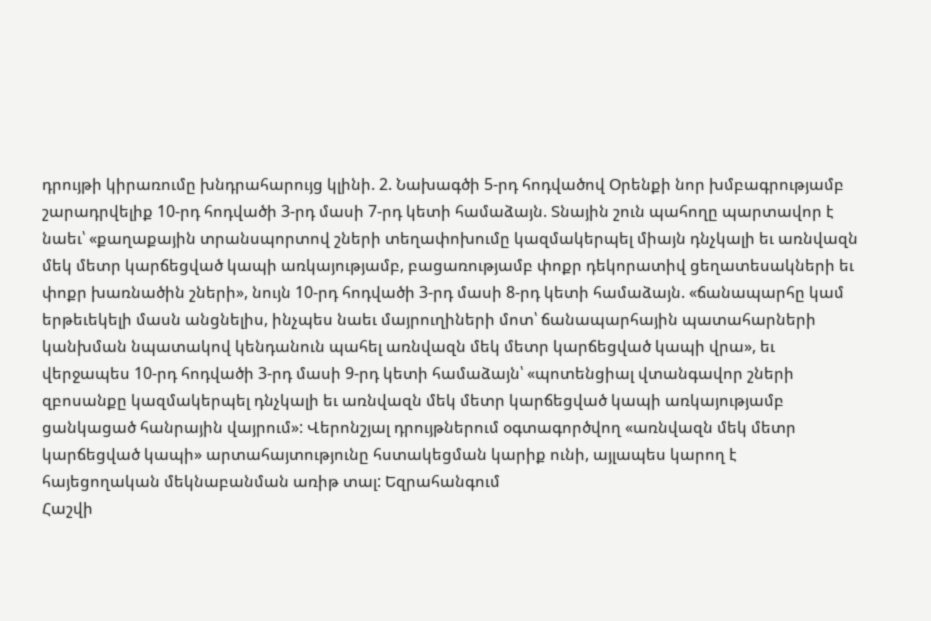դրույթի կիրառումը խնդրահարույց կլինի. 2. Նախագծի 5-րդ հոդվածով Օրենքի նոր խմբագրությամբ շարադրվելիք 10-րդ հոդվածի 3-րդ մասի 7-րդ կետի համաձայն. Տնային շուն պահողը պարտավոր է նաեւ՝ «քաղաքային տրանսպորտով շների տեղափոխումը կազմակերպել միայն դնչկալի եւ առնվազն մեկ մետր կարճեցված կապի առկայությամբ, բացառությամբ փոքր դեկորատիվ ցեղատեսակների եւ փոքր խառնածին շների», նույն 10-րդ հոդվածի 3-րդ մասի 8-րդ կետի համաձայն. «ճանապարհը կամ երթեւեկելի մասն անցնելիս, ինչպես նաեւ մայրուղիների մոտ՝ ճանապարհային պատահարների կանխման նպատակով կենդանուն պահել առնվազն մեկ մետր կարճեցված կապի վրա», եւ վերջապես 10-րդ հոդվածի 3-րդ մասի 9-րդ կետի համաձայն՝ «պոտենցիալ վտանգավոր շների զբոսանքը կազմակերպել դնչկալի եւ առնվազն մեկ մետր կարճեցված կապի առկայությամբ ցանկացած հանրային վայրում»: Վերոնշյալ դրույթներում օգտագործվող «առնվազն մեկ մետր կարճեցված կապի» արտահայտությունը հստակեցման կարիք ունի, այլապես կարող է հայեցողական մեկնաբանման առիթ տալ: Եզրահանգում
Հաշվի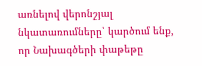առնելով վերոնշյալ նկատառումները՝ կարծում ենք, որ Նախագծերի փաթեթը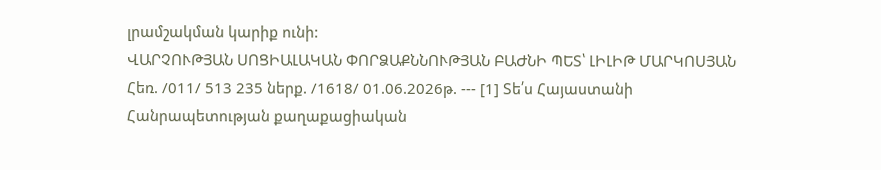լրամշակման կարիք ունի:
ՎԱՐՉՈՒԹՅԱՆ ՍՈՑԻԱԼԱԿԱՆ ՓՈՐՁԱՔՆՆՈՒԹՅԱՆ ԲԱԺՆԻ ՊԵՏ՝ ԼԻԼԻԹ ՄԱՐԿՈՍՅԱՆ Հեռ. /011/ 513 235 ներք. /1618/ 01.06.2026թ. --- [1] Տե՛ս Հայաստանի Հանրապետության քաղաքացիական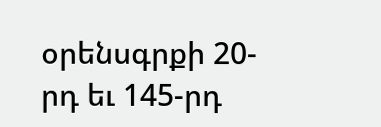օրենսգրքի 20-րդ եւ 145-րդ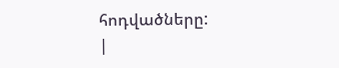հոդվածները:
|